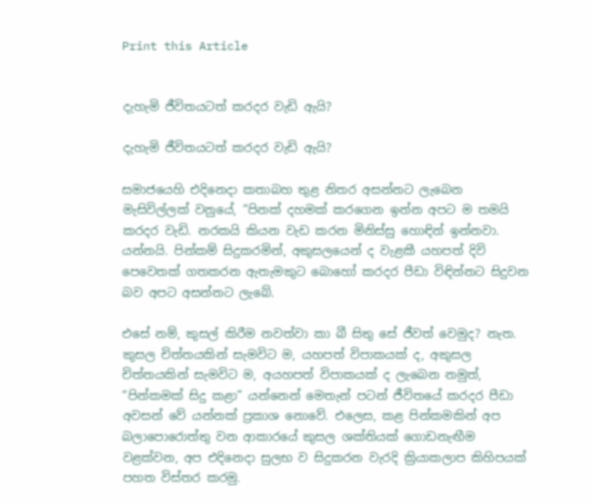Print this Article


දැහැමි ජීවිතයටත් කරදර වැඩි ඇයි?

දැහැමි ජීවිතයටත් කරදර වැඩි ඇයි?

සමාජයෙහි එදිනෙදා කතාබහ තුළ නිතර අසන්නට ලැබෙන මැසිවිල්ලක් වනුයේ, “පිනක් දහමක් කරගෙන ඉන්න අපට ම තමයි කරදර වැඩි. නරකයි කියන වැඩ කරන මිනිස්සු හොඳින් ඉන්නවා. යන්නයි. පින්කම් සිදුකරමින්, අකුසලයෙන් ද වැළකී යහපත් දිවි පෙවෙතක් ගතකරන ඇතැමකුට බොහෝ කරදර පීඩා විඳින්නට සිදුවන බව අපට අසන්නට ලැබේ.

එසේ නම්, කුසල් කිරීම නවත්වා කා බී සිතු සේ ජීවත් වෙමුද? නැත. කුසල චිත්තයකින් සැමවිට ම, යහපත් විපාකයක් ද, අකුසල චිත්තයකින් සැමවිට ම, අයහපත් විපාකයක් ද ලැබෙන නමුත්, “පින්කමක් සිදු කළා” යන්නෙන් මෙතැන් පටන් ජීවිතයේ කරදර පීඩා අවසන් වේ යන්නක් ප්‍රකාශ නොවේ. එලෙස, කළ පින්කමකින් අප බලාපොරොත්තු වන ආකාරයේ කුසල ශක්තියක් ගොඩනැඟීම වළක්වන, අප එදිනෙදා සුලභ ව සිදුකරන වැරදි ක්‍රියාකලාප කිහිපයක් පහත විස්තර කරමු.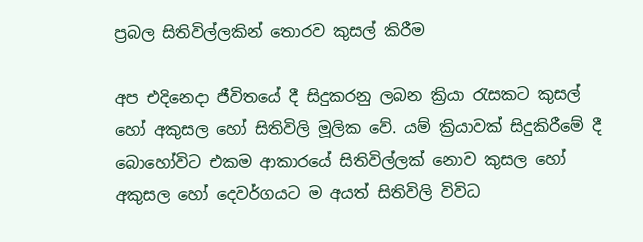ප්‍රබල සිතිවිල්ලකින් තොරව කුසල් කිරීම

අප එදිනෙදා ජීවිතයේ දී සිදුකරනු ලබන ක්‍රියා රැසකට කුසල් හෝ අකුසල හෝ සිතිවිලි මූලික වේ. යම් ක්‍රියාවක් සිදුකිරීමේ දී බොහෝවිට එකම ආකාරයේ සිතිවිල්ලක් නොව කුසල හෝ අකුසල හෝ දෙවර්ගයට ම අයත් සිතිවිලි විවිධ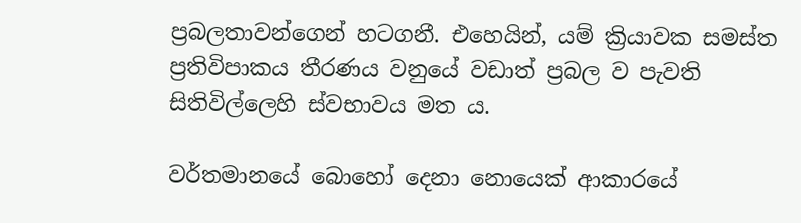ප්‍රබලතාවන්ගෙන් හටගනී. එහෙයින්, යම් ක්‍රියාවක සමස්ත ප්‍රතිවිපාකය තීරණය වනුයේ වඩාත් ප්‍රබල ව පැවති සිතිවිල්ලෙහි ස්වභාවය මත ය.

වර්තමානයේ බොහෝ දෙනා නොයෙක් ආකාරයේ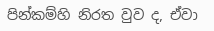පින්කම්හි නිරත වුව ද, ඒවා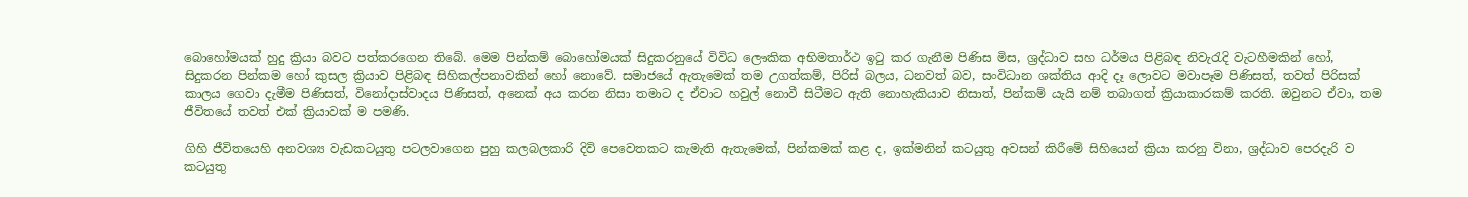බොහෝමයක් හුදු ක්‍රියා බවට පත්කරගෙන තිබේ. මෙම පින්කම් බොහෝමයක් සිදුකරනුයේ විවිධ ලෞකික අභිමතාර්ථ ඉටු කර ගැනීම පිණිස මිස, ශ්‍රද්ධාව සහ ධර්මය පිළිබඳ නිවැරැදි වැටහීමකින් හෝ, සිදුකරන පින්කම හෝ කුසල ක්‍රියාව පිළිබඳ සිහිකල්පනාවකින් හෝ නොවේ. සමාජයේ ඇතැමෙක් තම උගත්කම්, පිරිස් බලය, ධනවත් බව, සංවිධාන ශක්තිය ආදි දෑ ලොවට මවාපෑම පිණිසත්, තවත් පිරිසක් කාලය ගෙවා දැමීම පිණිසත්, විනෝදාස්වාදය පිණිසත්, අනෙක් අය කරන නිසා තමාට ද ඒවාට හවුල් නොවී සිටීමට ඇති නොහැකියාව නිසාත්, පින්කම් යැයි නම් තබාගත් ක්‍රියාකාරකම් කරති. ඔවුනට ඒවා, තම ජීවිතයේ තවත් එක් ක්‍රියාවක් ම පමණි.

ගිහි ජීවිතයෙහි අනවශ්‍ය වැඩකටයුතු පටලවාගෙන පුහු කලබලකාරි දිවි පෙවෙතකට කැමැති ඇතැමෙක්, පින්කමක් කළ ද, ඉක්මනින් කටයුතු අවසන් කිරීමේ සිහියෙන් ක්‍රියා කරනු විනා, ශ්‍රද්ධාව පෙරදැරි ව කටයුතු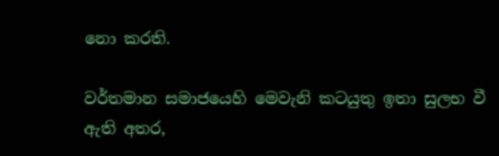නො කරති.

වර්තමාන සමාජයෙහි මෙවැනි කටයුතු ඉතා සුලභ වී ඇති අතර,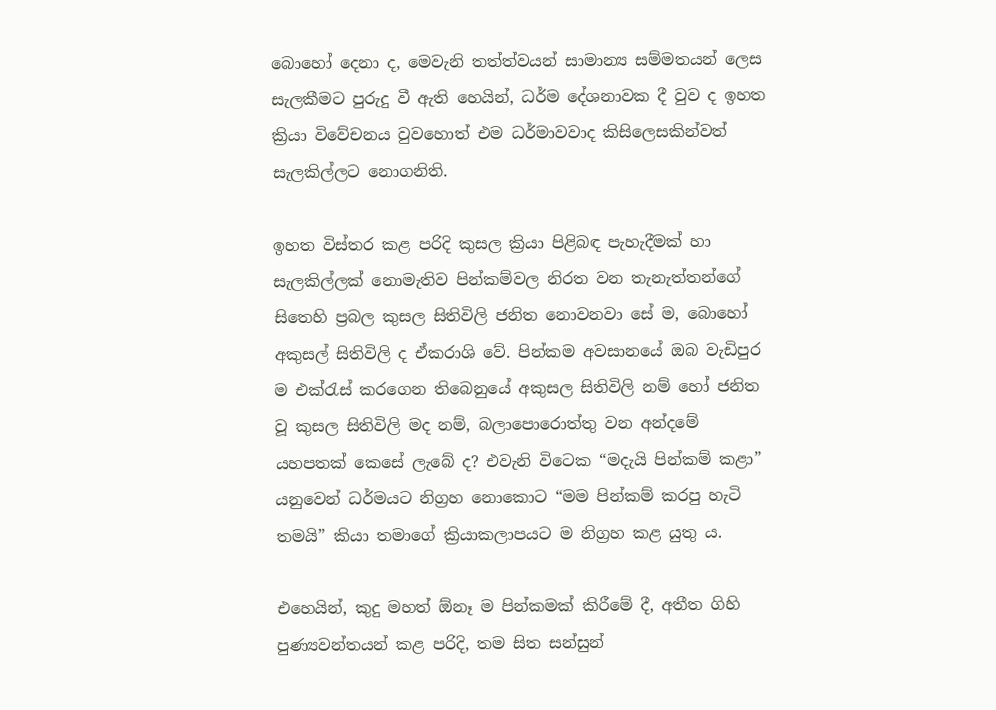බොහෝ දෙනා ද, මෙවැනි තත්ත්වයන් සාමාන්‍ය සම්මතයන් ලෙස සැලකීමට පුරුදු වී ඇති හෙයින්, ධර්ම දේශනාවක දී වුව ද ඉහත ක්‍රියා විවේචනය වුවහොත් එම ධර්මාවවාද කිසිලෙසකින්වත් සැලකිල්ලට නොගනිති.

ඉහත විස්තර කළ පරිදි කුසල ක්‍රියා පිළිබඳ පැහැදීමක් හා සැලකිල්ලක් නොමැතිව පින්කම්වල නිරත වන තැනැත්තන්ගේ සිතෙහි ප්‍රබල කුසල සිතිවිලි ජනිත නොවනවා සේ ම, බොහෝ අකුසල් සිතිවිලි ද ඒකරාශි වේ. පින්කම අවසානයේ ඔබ වැඩිපුර ම එක්රැස් කරගෙන තිබෙනුයේ අකුසල සිතිවිලි නම් හෝ ජනිත වූ කුසල සිතිවිලි මද නම්, බලාපොරොත්තු වන අන්දමේ යහපතක් කෙසේ ලැබේ ද? එවැනි විටෙක “මදැයි පින්කම් කළා” යනුවෙන් ධර්මයට නිග්‍රහ නොකොට “මම පින්කම් කරපු හැටි තමයි” කියා තමාගේ ක්‍රියාකලාපයට ම නිග්‍රහ කළ යුතු ය.

එහෙයින්, කුදු මහත් ඕනෑ ම පින්කමක් කිරීමේ දී, අතීත ගිහි පුණ්‍යවන්තයන් කළ පරිදි, තම සිත සන්සුන්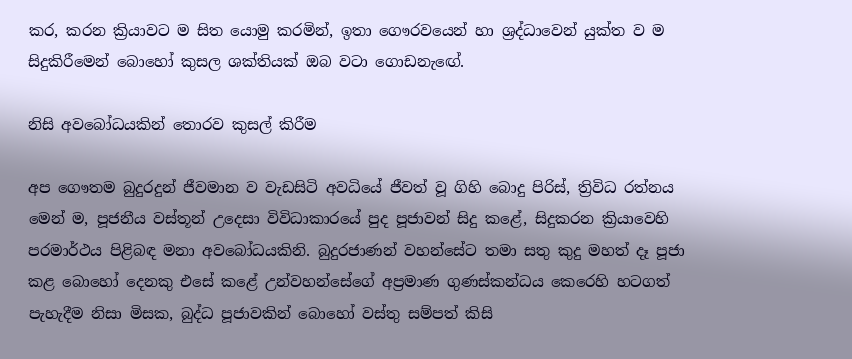කර, කරන ක්‍රියාවට ම සිත යොමු කරමින්, ඉතා ගෞරවයෙන් හා ශ්‍රද්ධාවෙන් යුක්ත ව ම සිදුකිරීමෙන් බොහෝ කුසල ශක්තියක් ඔබ වටා ගොඩනැඟේ.

නිසි අවබෝධයකින් තොරව කුසල් කිරීම

අප ගෞතම බුදුරදුන් ජීවමාන ව වැඩසිටි අවධියේ ජීවත් වූ ගිහි බොදු පිරිස්, ත්‍රිවිධ රත්නය මෙන් ම, පූජනීය වස්තූන් උදෙසා විවිධාකාරයේ පුද පූජාවන් සිදු කළේ, සිදුකරන ක්‍රියාවෙහි පරමාර්ථය පිළිබඳ මනා අවබෝධයකිනි. බුදුරජාණන් වහන්සේට තමා සතු කුදු මහත් දෑ පූජා කළ බොහෝ දෙනකු එසේ කළේ උන්වහන්සේගේ අප්‍රමාණ ගුණස්කන්ධය කෙරෙහි හටගත් පැහැදීම නිසා මිසක, බුද්ධ පූජාවකින් බොහෝ වස්තු සම්පත් කිසි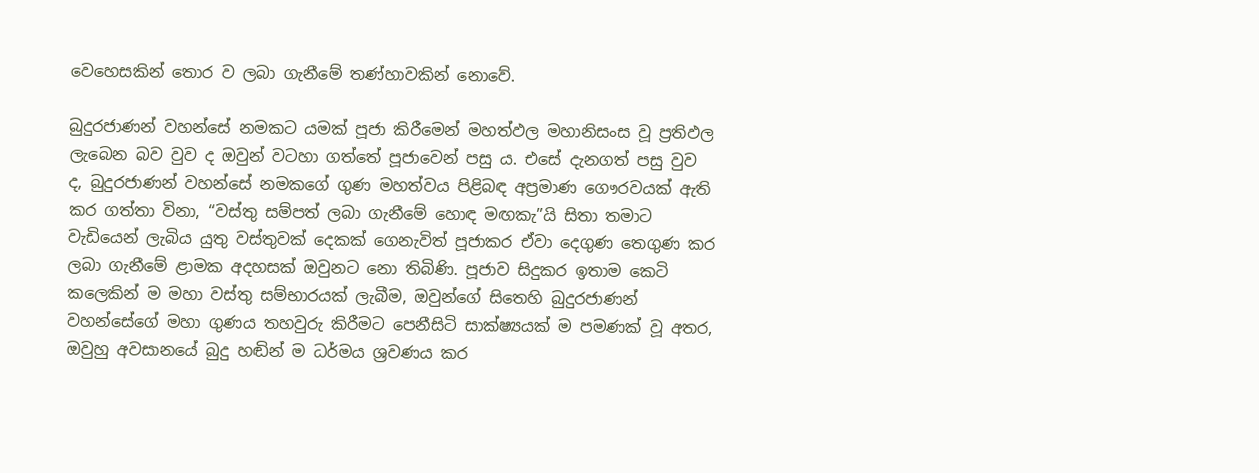වෙහෙසකින් තොර ව ලබා ගැනීමේ තණ්හාවකින් නොවේ.

බුදුරජාණන් වහන්සේ නමකට යමක් පූජා කිරීමෙන් මහත්ඵල මහානිසංස වූ ප්‍රතිඵල ලැබෙන බව වුව ද ඔවුන් වටහා ගත්තේ පූජාවෙන් පසු ය. එසේ දැනගත් පසු වුව ද, බුදුරජාණන් වහන්සේ නමකගේ ගුණ මහත්වය පිළිබඳ අප්‍රමාණ ගෞරවයක් ඇති කර ගත්තා විනා, “වස්තු සම්පත් ලබා ගැනීමේ හොඳ මඟකැ”යි සිතා තමාට වැඩියෙන් ලැබිය යුතු වස්තුවක් දෙකක් ගෙනැවිත් පූජාකර ඒවා දෙගුණ තෙගුණ කර ලබා ගැනීමේ ළාමක අදහසක් ඔවුනට නො තිබිණි. පූජාව සිදුකර ඉතාම කෙටි කලෙකින් ම මහා වස්තු සම්භාරයක් ලැබීම, ඔවුන්ගේ සිතෙහි බුදුරජාණන් වහන්සේගේ මහා ගුණය තහවුරු කිරීමට පෙනීසිටි සාක්ෂ්‍යයක් ම පමණක් වූ අතර, ඔවුහු අවසානයේ බුදු හඬින් ම ධර්මය ශ්‍රවණය කර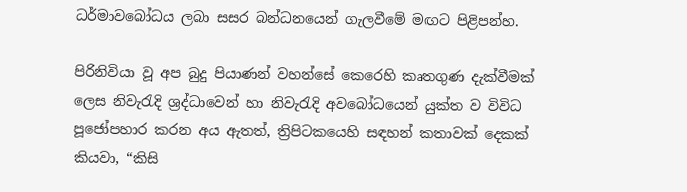ධර්මාවබෝධය ලබා සසර බන්ධනයෙන් ගැලවීමේ මඟට පිළිපන්හ.

පිරිනිවියා වූ අප බුදු පියාණන් වහන්සේ කෙරෙහි කෘතගුණ දැක්වීමක් ලෙස නිවැරැදි ශ්‍රද්ධාවෙන් හා නිවැරැදි අවබෝධයෙන් යුක්ත ව විවිධ පූජෝපහාර කරන අය ඇතත්, ත්‍රිපිටකයෙහි සඳහන් කතාවක් දෙකක් කියවා, “කිසි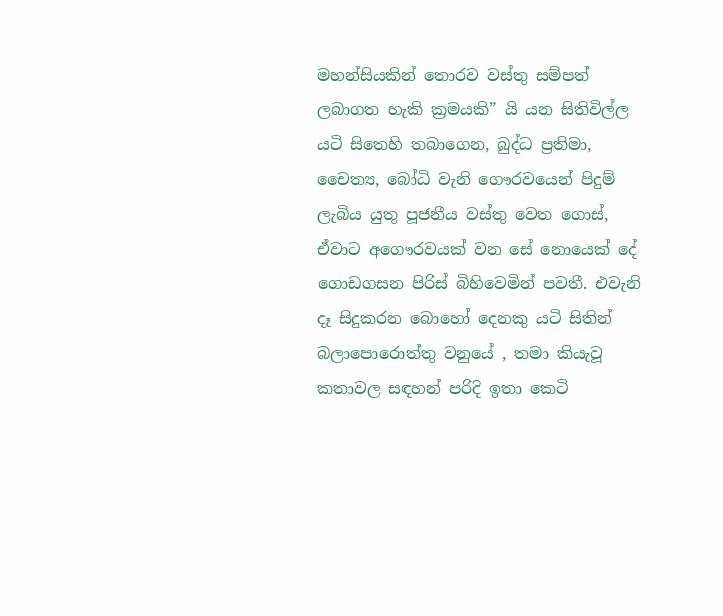මහන්සියකින් තොරව වස්තු සම්පත් ලබාගත හැකි ක්‍රමයකි” යි යන සිතිවිල්ල යටි සිතෙහි තබාගෙන, බුද්ධ ප්‍රතිමා, චෛත්‍ය, බෝධි වැනි ගෞරවයෙන් පිදුම් ලැබිය යුතු පූජනීය වස්තු වෙත ගොස්, ඒවාට අගෞරවයක් වන සේ නොයෙක් දේ ගොඩගසන පිරිස් බිහිවෙමින් පවතී. එවැනි දෑ සිදුකරන බොහෝ දෙනකු යටි සිතින් බලාපොරොත්තු වනුයේ , තමා කියැවූ කතාවල සඳහන් පරිදි ඉතා කෙටි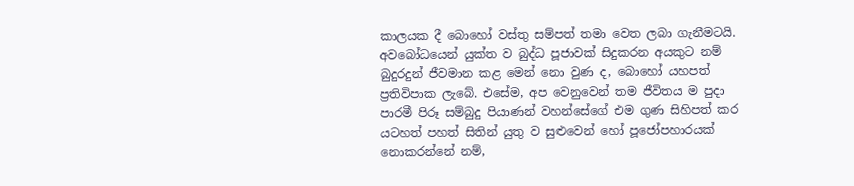කාලයක දී බොහෝ වස්තු සම්පත් තමා වෙත ලබා ගැනීමටයි. අවබෝධයෙන් යුක්ත ව බුද්ධ පූජාවක් සිදුකරන අයකුට නම් බුදුරදුන් ජීවමාන කළ මෙන් නො වුණ ද, බොහෝ යහපත් ප්‍රතිවිපාක ලැබේ. එසේම, අප වෙනුවෙන් තම ජීවිතය ම පුදා පාරමී පිරූ සම්බුදු පියාණන් වහන්සේගේ එම ගුණ සිහිපත් කර යටහත් පහත් සිතින් යුතු ව සුළුවෙන් හෝ පූජෝපහාරයක් නොකරන්නේ නම්,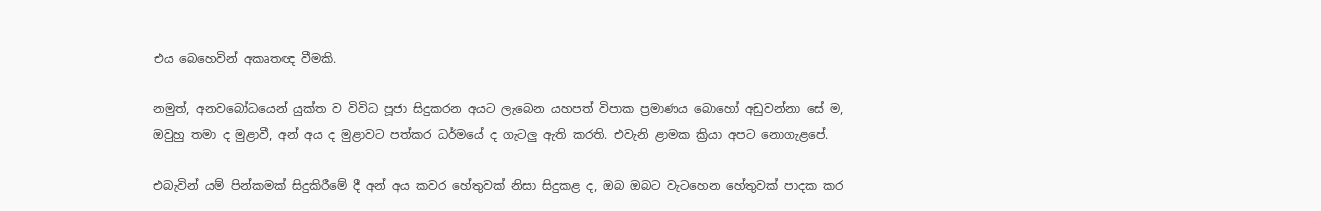එය බෙහෙවින් අකෘතඥ වීමකි.

නමුත්, අනවබෝධයෙන් යුක්ත ව විවිධ පූජා සිදුකරන අයට ලැබෙන යහපත් විපාක ප්‍රමාණය බොහෝ අඩුවන්නා සේ ම, ඔවුහු තමා ද මුළාවී, අන් අය ද මුළාවට පත්කර ධර්මයේ ද ගැටලු ඇති කරති. එවැනි ළාමක ක්‍රියා අපට නොගැළපේ.

එබැවින් යම් පින්කමක් සිදුකිරීමේ දී අන් අය කවර හේතුවක් නිසා සිදුකළ ද, ඔබ ඔබට වැටහෙන හේතුවක් පාදක කර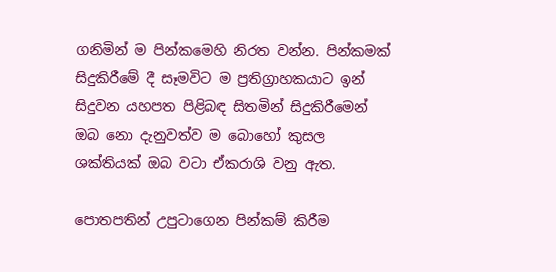ගනිමින් ම පින්කමෙහි නිරත වන්න. පින්කමක් සිදුකිරීමේ දී සෑමවිට ම ප්‍රතිග්‍රාහකයාට ඉන් සිදුවන යහපත පිළිබඳ සිතමින් සිදුකිරීමෙන් ඔබ නො දැනුවත්ව ම බොහෝ කුසල ශක්තියක් ඔබ වටා ඒකරාශි වනු ඇත.

පොතපතින් උපුටාගෙන පින්කම් කිරීම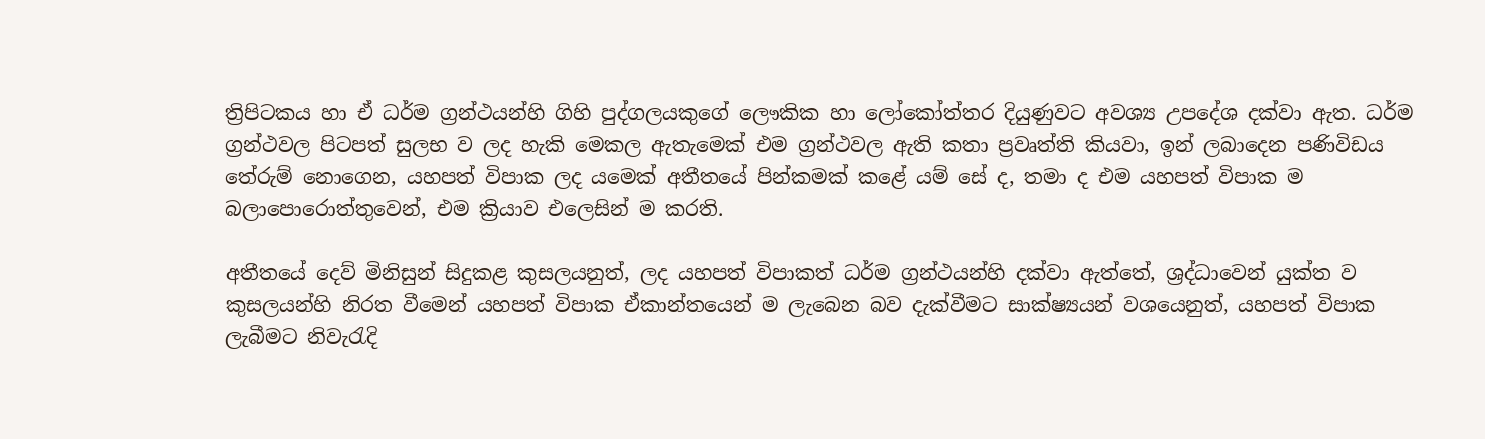ත්‍රිපිටකය හා ඒ ධර්ම ග්‍රන්ථයන්හි ගිහි පුද්ගලයකුගේ ලෞකික හා ලෝකෝත්තර දියුණුවට අවශ්‍ය උපදේශ දක්වා ඇත. ධර්ම ග්‍රන්ථවල පිටපත් සුලභ ව ලද හැකි මෙකල ඇතැමෙක් එම ග්‍රන්ථවල ඇති කතා ප්‍රවෘත්ති කියවා, ඉන් ලබාදෙන පණිවිඩය තේරුම් නොගෙන, යහපත් විපාක ලද යමෙක් අතීතයේ පින්කමක් කළේ යම් සේ ද, තමා ද එම යහපත් විපාක ම බලාපොරොත්තුවෙන්, එම ක්‍රියාව එලෙසින් ම කරති.

අතීතයේ දෙව් මිනිසුන් සිදුකළ කුසලයනුත්, ලද යහපත් විපාකත් ධර්ම ග්‍රන්ථයන්හි දක්වා ඇත්තේ, ශ්‍රද්ධාවෙන් යුක්ත ව කුසලයන්හි නිරත වීමෙන් යහපත් විපාක ඒකාන්තයෙන් ම ලැබෙන බව දැක්වීමට සාක්ෂ්‍යයන් වශයෙනුත්, යහපත් විපාක ලැබීමට නිවැරැදි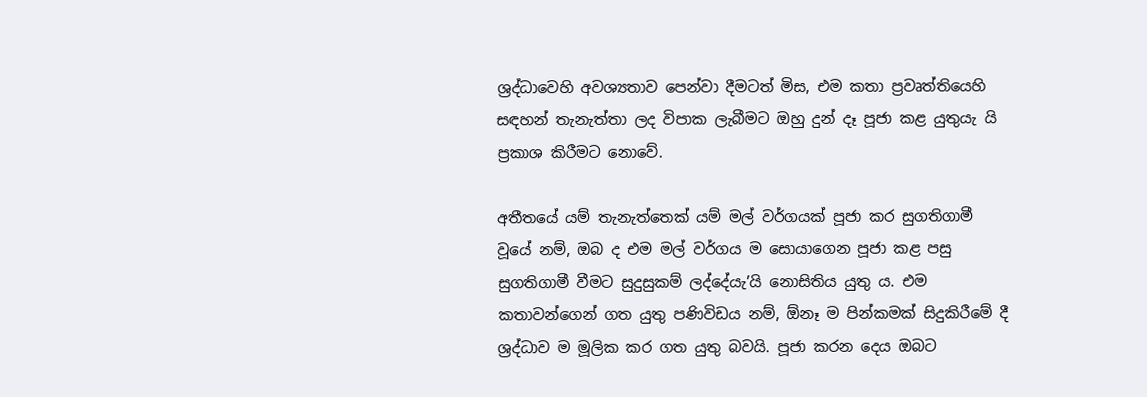ශ්‍රද්ධාවෙහි අවශ්‍යතාව පෙන්වා දීමටත් මිස, එම කතා ප්‍රවෘත්තියෙහි සඳහන් තැනැත්තා ලද විපාක ලැබීමට ඔහු දුන් දෑ පූජා කළ යුතුයැ යි ප්‍රකාශ කිරීමට නොවේ.

අතීතයේ යම් තැනැත්තෙක් යම් මල් වර්ගයක් පූජා කර සුගතිගාමී වූයේ නම්, ඔබ ද එම මල් වර්ගය ම සොයාගෙන පූජා කළ පසු සුගතිගාමී වීමට සුදුසුකම් ලද්දේයැ’යි නොසිතිය යුතු ය. එම කතාවන්ගෙන් ගත යුතු පණිවිඩය නම්, ඕනෑ ම පින්කමක් සිදුකිරීමේ දී ශ්‍රද්ධාව ම මූලික කර ගත යුතු බවයි. පූජා කරන දෙය ඔබට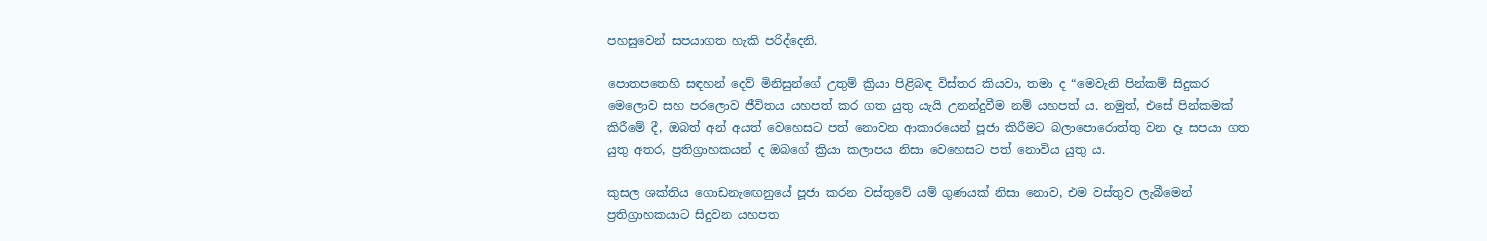පහසුවෙන් සපයාගත හැකි පරිද්දෙනි.

පොතපතෙහි සඳහන් දෙව් මිනිසුන්ගේ උතුම් ක්‍රියා පිළිබඳ විස්තර කියවා, තමා ද “මෙවැනි පින්කම් සිදුකර මෙලොව සහ පරලොව ජීවිතය යහපත් කර ගත යුතු යැයි උනන්දුවීම නම් යහපත් ය. නමුත්, එසේ පින්කමක් කිරීමේ දී, ඔබත් අන් අයත් වෙහෙසට පත් නොවන ආකාරයෙන් පූජා කිරීමට බලාපොරොත්තු වන දෑ සපයා ගත යුතු අතර, ප්‍රතිග්‍රාහකයන් ද ඔබගේ ක්‍රියා කලාපය නිසා වෙහෙසට පත් නොවිය යුතු ය.

කුසල ශක්තිය ගොඩනැඟෙනුයේ පූජා කරන වස්තුවේ යම් ගුණයක් නිසා නොව, එම වස්තුව ලැබීමෙන් ප්‍රතිග්‍රාහකයාට සිදුවන යහපත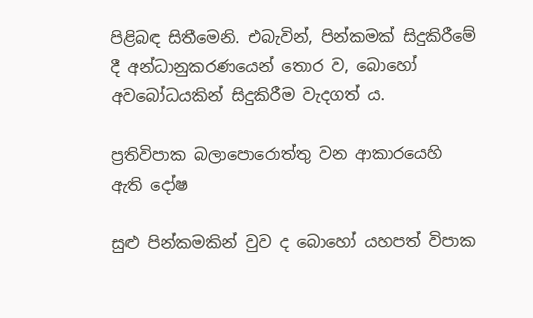පිළිබඳ සිතීමෙනි. එබැවින්, පින්කමක් සිදුකිරීමේ දී අන්ධානුකරණයෙන් තොර ව, බොහෝ අවබෝධයකින් සිදුකිරීම වැදගත් ය.

ප්‍රතිවිපාක බලාපොරොත්තු වන ආකාරයෙහි ඇති දෝෂ

සුළු පින්කමකින් වුව ද බොහෝ යහපත් විපාක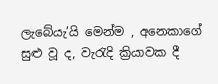ලැබේයැ’යි මෙන්ම , අනෙකාගේ සුළු වූ ද, වැරැදි ක්‍රියාවක දී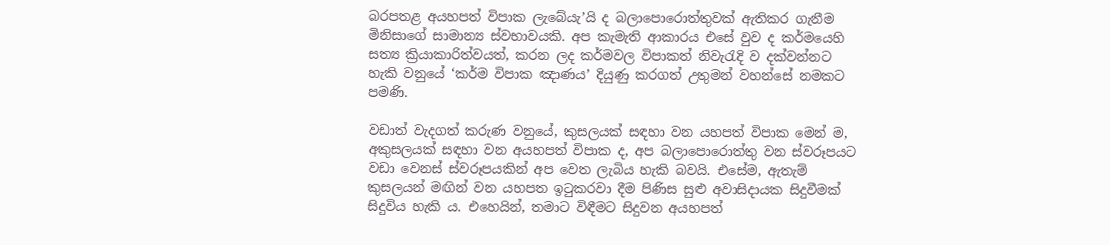බරපතළ අයහපත් විපාක ලැබේයැ’යි ද බලාපොරොත්තුවක් ඇතිකර ගැනීම මිනිසාගේ සාමාන්‍ය ස්වභාවයකි. අප කැමැති ආකාරය එසේ වුව ද කර්මයෙහි සත්‍ය ක්‍රියාකාරිත්වයත්, කරන ලද කර්මවල විපාකත් නිවැරැදි ව දක්වන්නට හැකි වනුයේ ‘කර්ම විපාක ඤාණය’ දියුණු කරගත් උතුමන් වහන්සේ නමකට පමණි.

වඩාත් වැදගත් කරුණ වනුයේ, කුසලයක් සඳහා වන යහපත් විපාක මෙන් ම, අකුසලයක් සඳහා වන අයහපත් විපාක ද, අප බලාපොරොත්තු වන ස්වරූපයට වඩා වෙනස් ස්වරූපයකින් අප වෙත ලැබිය හැකි බවයි. එසේම, ඇතැම් කුසලයන් මඟින් වන යහපත ඉටුකරවා දීම පිණිස සුළු අවාසිදායක සිදුවීමක් සිදුවිය හැකි ය. එහෙයින්, තමාට විඳීමට සිදුවන අයහපත්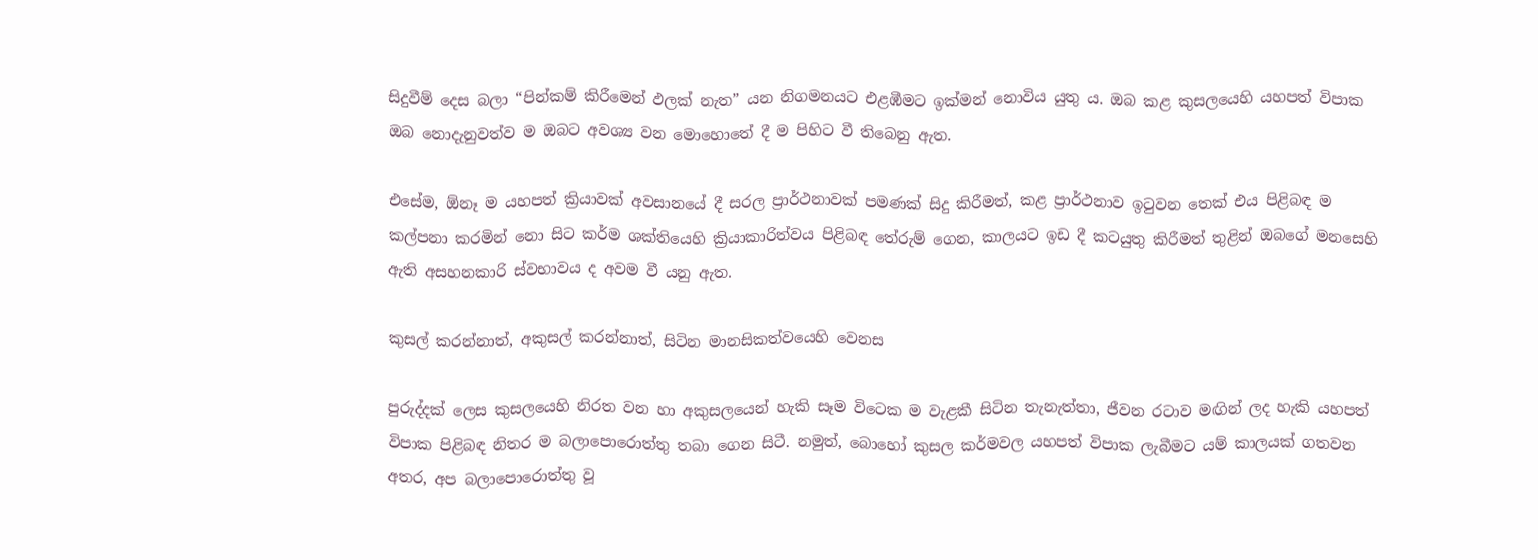සිදුවීම් දෙස බලා “පින්කම් කිරීමෙන් ඵලක් නැත” යන නිගමනයට එළඹීමට ඉක්මන් නොවිය යුතු ය. ඔබ කළ කුසලයෙහි යහපත් විපාක ඔබ නොදැනුවත්ව ම ඔබට අවශ්‍ය වන මොහොතේ දී ම පිහිට වී තිබෙනු ඇත.

එසේම, ඕනෑ ම යහපත් ක්‍රියාවක් අවසානයේ දී සරල ප්‍රාර්ථනාවක් පමණක් සිදු කිරීමත්, කළ ප්‍රාර්ථනාව ඉටුවන තෙක් එය පිළිබඳ ම කල්පනා කරමින් නො සිට කර්ම ශක්තියෙහි ක්‍රියාකාරිත්වය පිළිබඳ තේරුම් ගෙන, කාලයට ඉඩ දී කටයුතු කිරීමත් තුළින් ඔබගේ මනසෙහි ඇති අසහනකාරි ස්වභාවය ද අවම වී යනු ඇත.

කුසල් කරන්නාත්, අකුසල් කරන්නාත්, සිටින මානසිකත්වයෙහි වෙනස

පුරුද්දක් ලෙස කුසලයෙහි නිරත වන හා අකුසලයෙන් හැකි සෑම විටෙක ම වැළකී සිටින තැනැත්තා, ජීවන රටාව මඟින් ලද හැකි යහපත් විපාක පිළිබඳ නිතර ම බලාපොරොත්තු තබා ගෙන සිටී. නමුත්, බොහෝ කුසල කර්මවල යහපත් විපාක ලැබීමට යම් කාලයක් ගතවන අතර, අප බලාපොරොත්තු වූ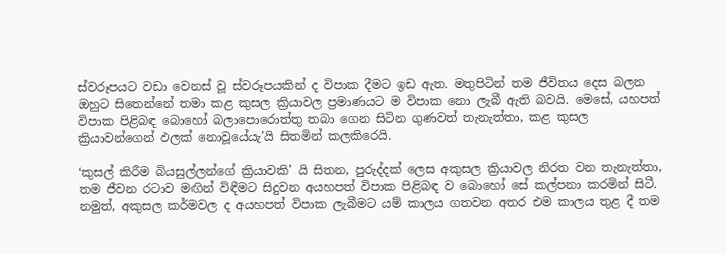ස්වරූපයට වඩා වෙනස් වූ ස්වරූපයකින් ද විපාක දීමට ඉඩ ඇත. මතුපිටින් තම ජීවිතය දෙස බලන ඔහුට සිතෙන්නේ තමා කළ කුසල ක්‍රියාවල ප්‍රමාණයට ම විපාක නො ලැබී ඇති බවයි. මෙසේ, යහපත් විපාක පිළිබඳ බොහෝ බලාපොරොත්තු තබා ගෙන සිටින ගුණවත් තැනැත්තා, කළ කුසල ක්‍රියාවන්ගෙන් ඵලක් නොවූයේයැ’යි සිතමින් කලකිරෙයි.

‘කුසල් කිරීම බියසුල්ලන්ගේ ක්‍රියාවකි’ යි සිතන, පුරුද්දක් ලෙස අකුසල ක්‍රියාවල නිරත වන තැනැත්තා, තම ජීවන රටාව මඟින් විඳීමට සිදුවන අයහපත් විපාක පිළිබඳ ව බොහෝ සේ කල්පනා කරමින් සිටී. නමුත්, අකුසල කර්මවල ද අයහපත් විපාක ලැබීමට යම් කාලය ගතවන අතර එම කාලය තුළ දී තම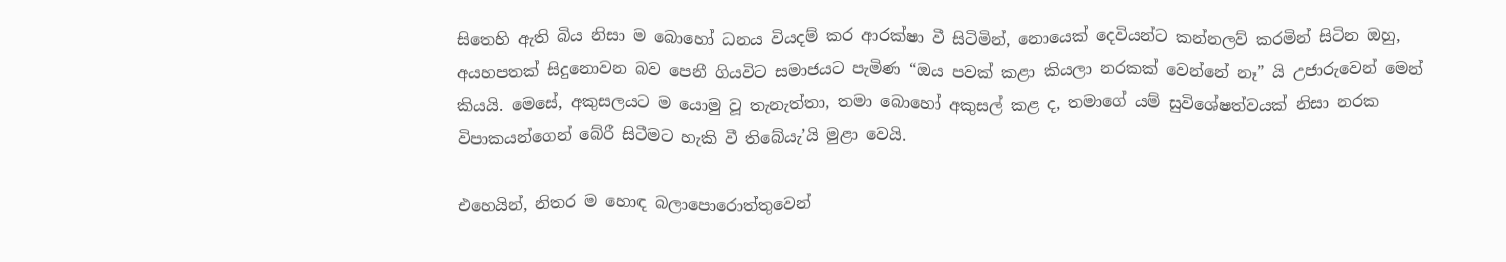සිතෙහි ඇති බිය නිසා ම බොහෝ ධනය වියදම් කර ආරක්ෂා වී සිටිමින්, නොයෙක් දෙවියන්ට කන්නලව් කරමින් සිටින ඔහු, අයහපතක් සිදුනොවන බව පෙනී ගියවිට සමාජයට පැමිණ “ඔය පවක් කළා කියලා නරකක් වෙන්නේ නෑ” යි උජාරුවෙන් මෙන් කියයි. මෙසේ, අකුසලයට ම යොමු වූ තැනැත්තා, තමා බොහෝ අකුසල් කළ ද, තමාගේ යම් සුවිශේෂත්වයක් නිසා නරක විපාකයන්ගෙන් බේරී සිටීමට හැකි වී තිබේයැ’යි මුළා වෙයි.

එහෙයින්, නිතර ම හොඳ බලාපොරොත්තුවෙන්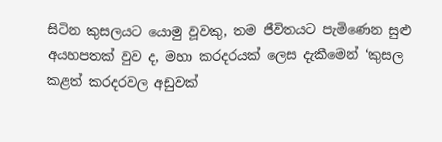සිටින කුසලයට යොමු වූවකු, තම ජීවිතයට පැමිණෙන සුළු අයහපතක් වුව ද, මහා කරදරයක් ලෙස දැකීමෙන් ‘කුසල කළත් කරදරවල අඩුවක්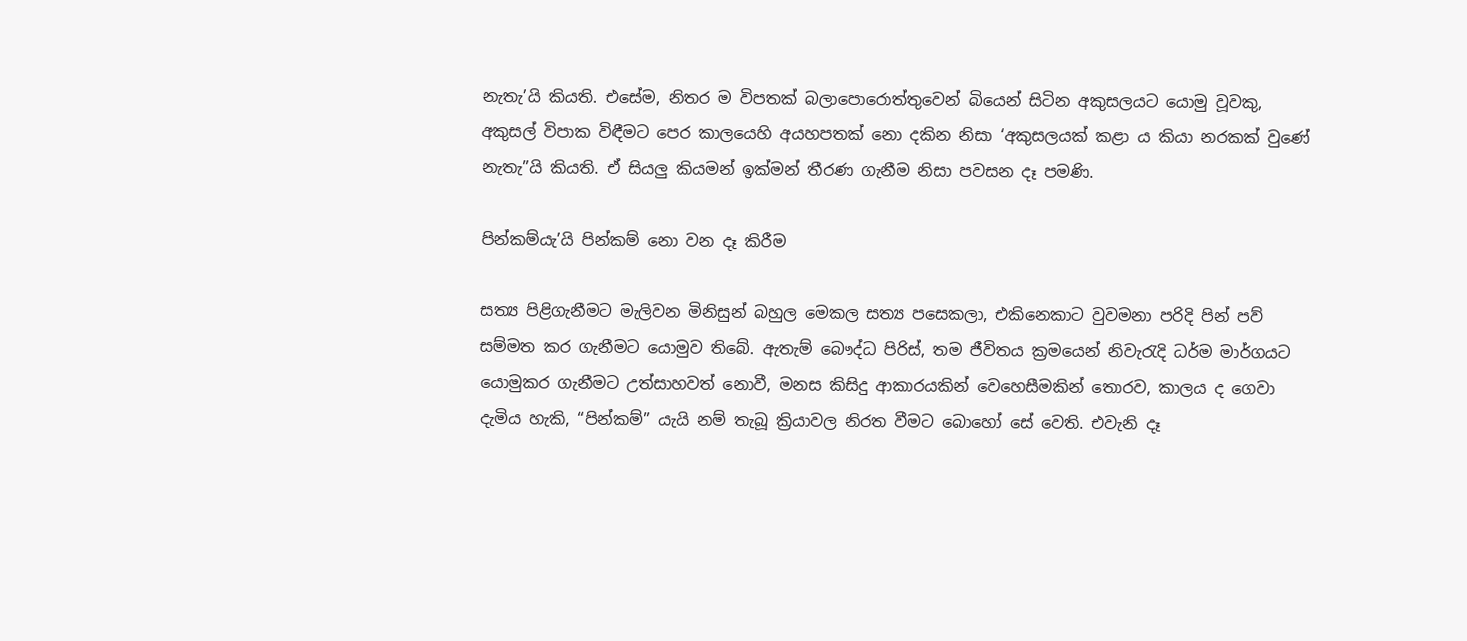නැතැ’යි කියති. එසේම, නිතර ම විපතක් බලාපොරොත්තුවෙන් බියෙන් සිටින අකුසලයට යොමු වූවකු, අකුසල් විපාක විඳීමට පෙර කාලයෙහි අයහපතක් නො දකින නිසා ‘අකුසලයක් කළා ය කියා නරකක් වුණේ නැතැ”යි කියති. ඒ සියලු කියමන් ඉක්මන් තීරණ ගැනීම නිසා පවසන දෑ පමණි.

පින්කම්යැ’යි පින්කම් නො වන දෑ කිරීම

සත්‍ය පිළිගැනීමට මැලිවන මිනිසුන් බහුල මෙකල සත්‍ය පසෙකලා, එකිනෙකාට වුවමනා පරිදි පින් පව් සම්මත කර ගැනීමට යොමුව තිබේ. ඇතැම් බෞද්ධ පිරිස්, තම ජීවිතය ක්‍රමයෙන් නිවැරැදි ධර්ම මාර්ගයට යොමුකර ගැනීමට උත්සාහවත් නොවී, මනස කිසිදු ආකාරයකින් වෙහෙසීමකින් තොරව, කාලය ද ගෙවා දැමිය හැකි, “පින්කම්” යැයි නම් තැබූ ක්‍රියාවල නිරත වීමට බොහෝ සේ වෙති. එවැනි දෑ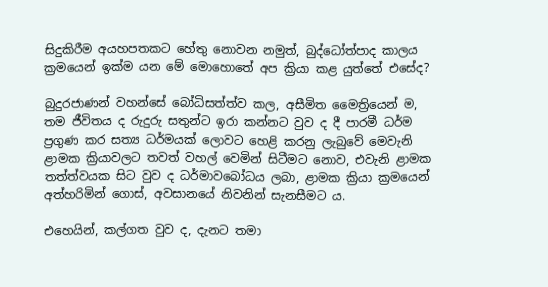සිදුකිරීම අයහපතකට හේතු නොවන නමුත්, බුද්ධෝත්පාද කාලය ක්‍රමයෙන් ඉක්ම යන මේ මොහොතේ අප ක්‍රියා කළ යුත්තේ එසේද?

බුදුරජාණන් වහන්සේ බෝධිසත්ත්ව කල, අසීමිත මෛත්‍රියෙන් ම, තම ජීවිතය ද රුදුරු සතුන්ට ඉරා කන්නට වුව ද දී පාරමී ධර්ම ප්‍රගුණ කර සත්‍ය ධර්මයක් ලොවට හෙළි කරනු ලැබුවේ මෙවැනි ළාමක ක්‍රියාවලට තවත් වහල් වෙමින් සිටීමට නොව, එවැනි ළාමක තත්ත්වයක සිට වුව ද ධර්මාවබෝධය ලබා, ළාමක ක්‍රියා ක්‍රමයෙන් අත්හරිමින් ගොස්, අවසානයේ නිවනින් සැනසීමට ය.

එහෙයින්, කල්ගත වුව ද, දැනට තමා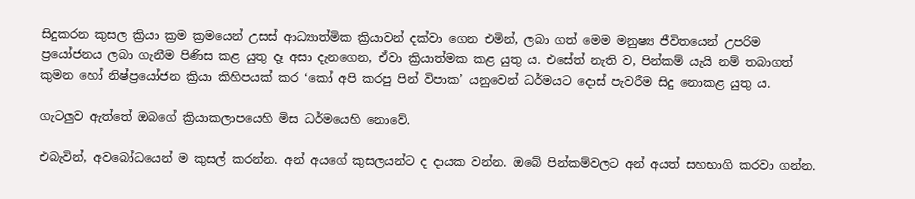සිදුකරන කුසල ක්‍රියා ක්‍රම ක්‍රමයෙන් උසස් ආධ්‍යාත්මික ක්‍රියාවන් දක්වා ගෙන එමින්, ලබා ගත් මෙම මනුෂ්‍ය ජීවිතයෙන් උපරිම ප්‍රයෝජනය ලබා ගැනීම පිණිස කළ යුතු දෑ අසා දැනගෙන, ඒවා ක්‍රියාත්මක කළ යුතු ය. එසේත් නැති ව, පින්කම් යැයි නම් තබාගත් කුමන හෝ නිෂ්ප්‍රයෝජන ක්‍රියා කිහිපයක් කර ‘කෝ අපි කරපු පින් විපාක’ යනුවෙන් ධර්මයට දොස් පැවරීම සිදු නොකළ යුතු ය.

ගැටලුව ඇත්තේ ඔබගේ ක්‍රියාකලාපයෙහි මිස ධර්මයෙහි නොවේ.

එබැවින්, අවබෝධයෙන් ම කුසල් කරන්න. අන් අයගේ කුසලයන්ට ද දායක වන්න. ඔබේ පින්කම්වලට අන් අයත් සහභාගි කරවා ගන්න.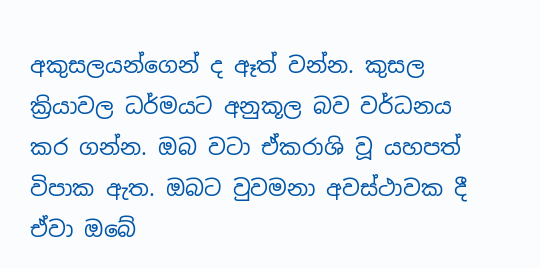අකුසලයන්ගෙන් ද ඈත් වන්න. කුසල ක්‍රියාවල ධර්මයට අනුකූල බව වර්ධනය කර ගන්න. ඔබ වටා ඒකරාශි වූ යහපත් විපාක ඇත. ඔබට වුවමනා අවස්ථාවක දී ඒවා ඔබේ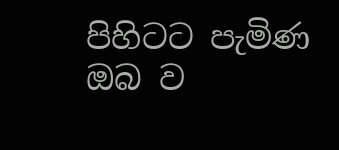පිහිටට පැමිණ ඔබ ව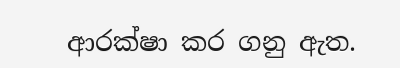ආරක්ෂා කර ගනු ඇත.